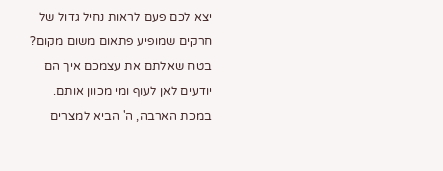יצא לכם פעם לראות נחיל גדול של חרקים שמופיע פתאום משום מקום? בטח שאלתם את עצמכם איך הם יודעים לאן לעוף ומי מכוון אותם. במכת הארבה, ה' הביא למצרים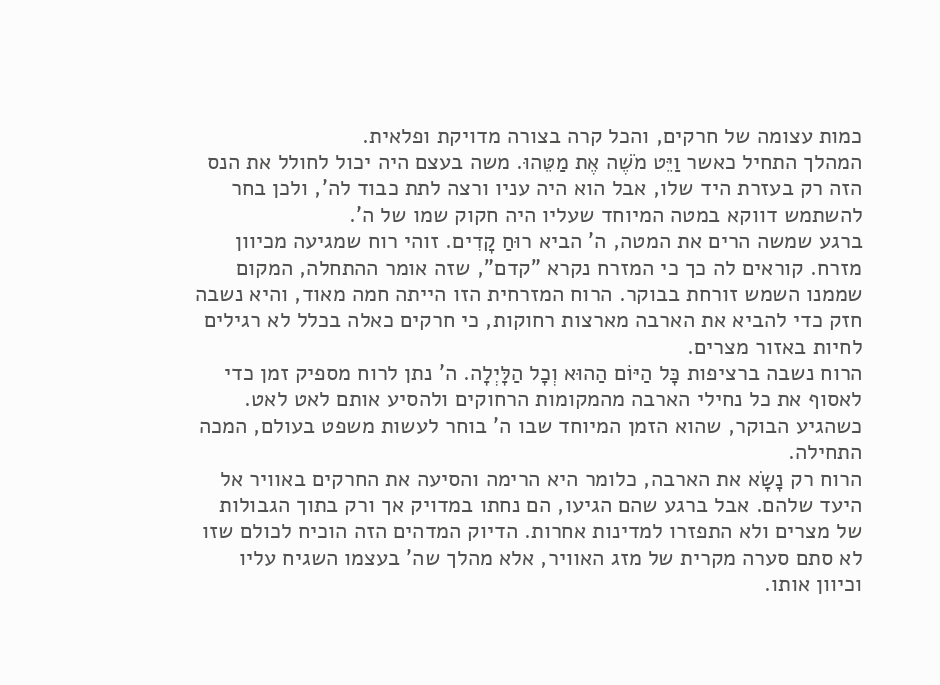כמות עצומה של חרקים, והכל קרה בצורה מדויקת ופלאית.
המהלך התחיל כאשר וַיֵּט מֹשֶׁה אֶת מַטֵּהוּ. משה בעצם היה יכול לחולל את הנס הזה רק בעזרת היד שלו, אבל הוא היה עניו ורצה לתת כבוד לה', ולכן בחר להשתמש דווקא במטה המיוחד שעליו היה חקוק שמו של ה'.
ברגע שמשה הרים את המטה, ה' הביא רוּחַ קָדִים. זוהי רוח שמגיעה מכיוון מזרח. קוראים לה כך כי המזרח נקרא "קדם", שזה אומר ההתחלה, המקום שממנו השמש זורחת בבוקר. הרוח המזרחית הזו הייתה חמה מאוד, והיא נשבה חזק כדי להביא את הארבה מארצות רחוקות, כי חרקים כאלה בכלל לא רגילים לחיות באזור מצרים.
הרוח נשבה ברציפות כָּל הַיּוֹם הַהוּא וְכָל הַלָּיְלָה. ה' נתן לרוח מספיק זמן כדי לאסוף את כל נחילי הארבה מהמקומות הרחוקים ולהסיע אותם לאט לאט. כשהגיע הבוקר, שהוא הזמן המיוחד שבו ה' בוחר לעשות משפט בעולם, המכה התחילה.
הרוח רק נָשָׂא את הארבה, כלומר היא הרימה והסיעה את החרקים באוויר אל היעד שלהם. אבל ברגע שהם הגיעו, הם נחתו במדויק אך ורק בתוך הגבולות של מצרים ולא התפזרו למדינות אחרות. הדיוק המדהים הזה הוכיח לכולם שזו לא סתם סערה מקרית של מזג האוויר, אלא מהלך שה' בעצמו השגיח עליו וכיוון אותו.